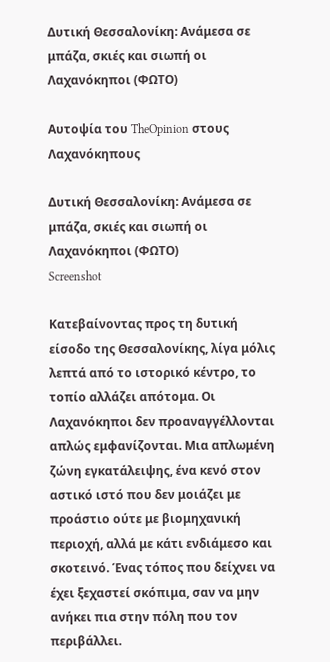Δυτική Θεσσαλονίκη: Ανάμεσα σε μπάζα, σκιές και σιωπή οι Λαχανόκηποι (ΦΩΤΟ)

Αυτοψία του TheOpinion στους Λαχανόκηπους

Δυτική Θεσσαλονίκη: Ανάμεσα σε μπάζα, σκιές και σιωπή οι Λαχανόκηποι (ΦΩΤΟ)
Screenshot

Κατεβαίνοντας προς τη δυτική είσοδο της Θεσσαλονίκης, λίγα μόλις λεπτά από το ιστορικό κέντρο, το τοπίο αλλάζει απότομα. Οι Λαχανόκηποι δεν προαναγγέλλονται απλώς εμφανίζονται. Μια απλωμένη ζώνη εγκατάλειψης, ένα κενό στον αστικό ιστό που δεν μοιάζει με προάστιο ούτε με βιομηχανική περιοχή, αλλά με κάτι ενδιάμεσο και σκοτεινό. Ένας τόπος που δείχνει να έχει ξεχαστεί σκόπιμα, σαν να μην ανήκει πια στην πόλη που τον περιβάλλει.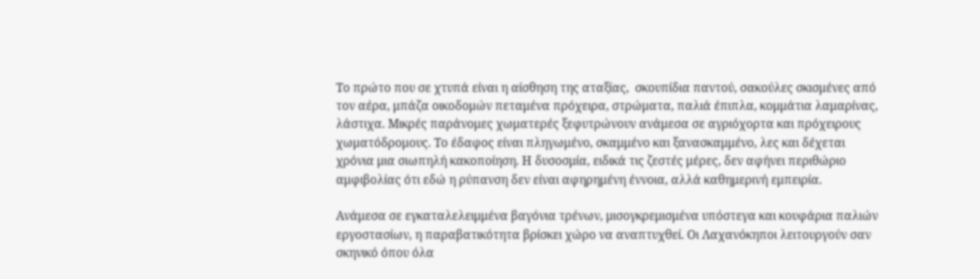Το πρώτο που σε χτυπά είναι η αίσθηση της αταξίας,  σκουπίδια παντού, σακούλες σκισμένες από τον αέρα, μπάζα οικοδομών πεταμένα πρόχειρα, στρώματα, παλιά έπιπλα, κομμάτια λαμαρίνας, λάστιχα. Μικρές παράνομες χωματερές ξεφυτρώνουν ανάμεσα σε αγριόχορτα και πρόχειρους χωματόδρομους. Το έδαφος είναι πληγωμένο, σκαμμένο και ξανασκαμμένο, λες και δέχεται χρόνια μια σιωπηλή κακοποίηση. Η δυσοσμία, ειδικά τις ζεστές μέρες, δεν αφήνει περιθώριο αμφιβολίας ότι εδώ η ρύπανση δεν είναι αφηρημένη έννοια, αλλά καθημερινή εμπειρία.

Ανάμεσα σε εγκαταλελειμμένα βαγόνια τρένων, μισογκρεμισμένα υπόστεγα και κουφάρια παλιών εργοστασίων, η παραβατικότητα βρίσκει χώρο να αναπτυχθεί. Οι Λαχανόκηποι λειτουργούν σαν σκηνικό όπου όλα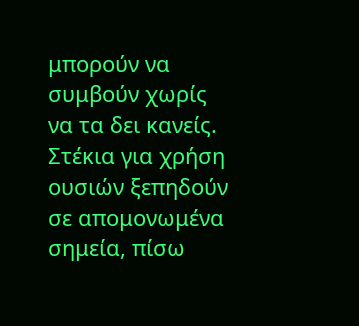μπορούν να συμβούν χωρίς να τα δει κανείς. Στέκια για χρήση ουσιών ξεπηδούν σε απομονωμένα σημεία, πίσω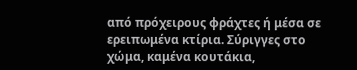από πρόχειρους φράχτες ή μέσα σε ερειπωμένα κτίρια. Σύριγγες στο χώμα, καμένα κουτάκια,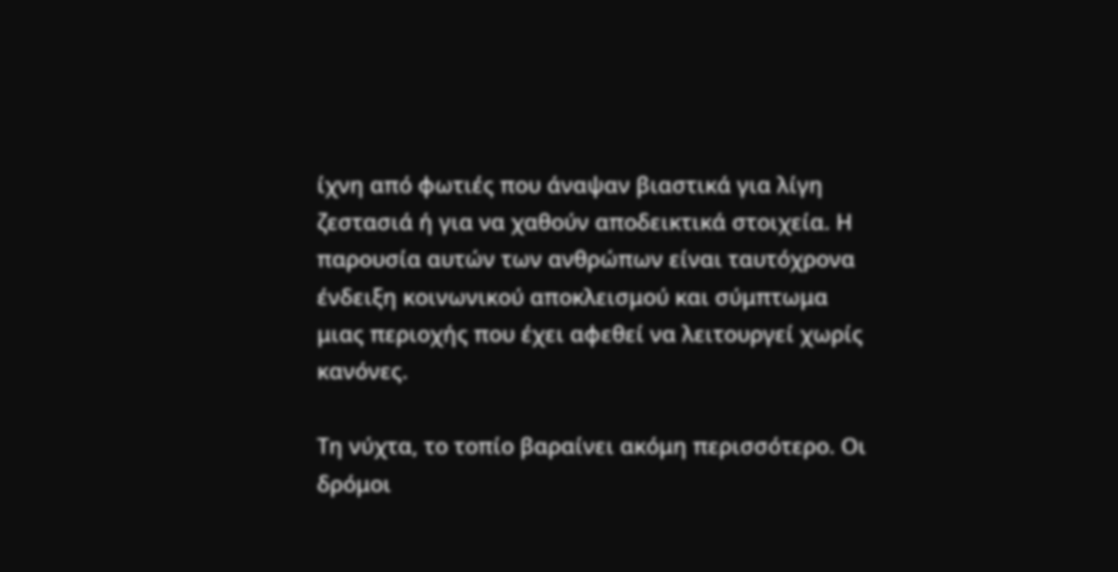ίχνη από φωτιές που άναψαν βιαστικά για λίγη ζεστασιά ή για να χαθούν αποδεικτικά στοιχεία. Η παρουσία αυτών των ανθρώπων είναι ταυτόχρονα ένδειξη κοινωνικού αποκλεισμού και σύμπτωμα μιας περιοχής που έχει αφεθεί να λειτουργεί χωρίς κανόνες.

Τη νύχτα, το τοπίο βαραίνει ακόμη περισσότερο. Οι δρόμοι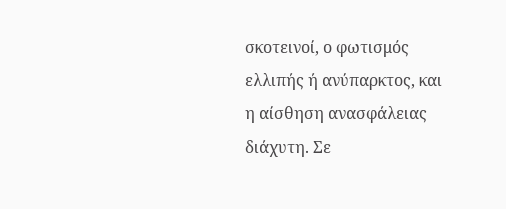σκοτεινοί, ο φωτισμός ελλιπής ή ανύπαρκτος, και η αίσθηση ανασφάλειας διάχυτη. Σε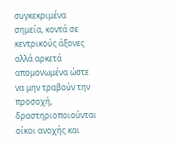συγκεκριμένα σημεία, κοντά σε κεντρικούς άξονες αλλά αρκετά απομονωμένα ώστε να μην τραβούν την προσοχή, δραστηριοποιούνται οίκοι ανοχής και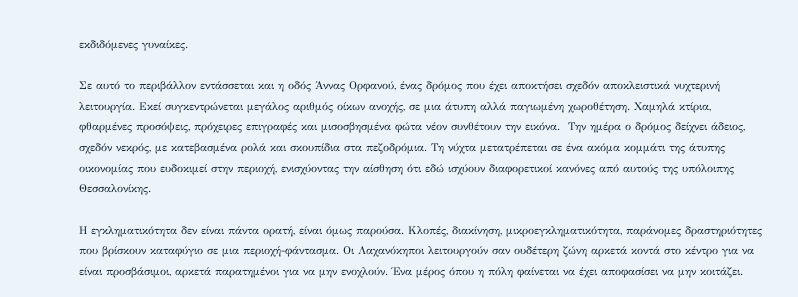εκδιδόμενες γυναίκες.

Σε αυτό το περιβάλλον εντάσσεται και η οδός Άννας Ορφανού, ένας δρόμος που έχει αποκτήσει σχεδόν αποκλειστικά νυχτερινή λειτουργία. Εκεί συγκεντρώνεται μεγάλος αριθμός οίκων ανοχής, σε μια άτυπη αλλά παγιωμένη χωροθέτηση. Χαμηλά κτίρια, φθαρμένες προσόψεις, πρόχειρες επιγραφές και μισοσβησμένα φώτα νέον συνθέτουν την εικόνα.  Την ημέρα ο δρόμος δείχνει άδειος, σχεδόν νεκρός, με κατεβασμένα ρολά και σκουπίδια στα πεζοδρόμια. Τη νύχτα μετατρέπεται σε ένα ακόμα κομμάτι της άτυπης οικονομίας που ευδοκιμεί στην περιοχή, ενισχύοντας την αίσθηση ότι εδώ ισχύουν διαφορετικοί κανόνες από αυτούς της υπόλοιπης Θεσσαλονίκης.

Η εγκληματικότητα δεν είναι πάντα ορατή, είναι όμως παρούσα. Κλοπές, διακίνηση, μικροεγκληματικότητα, παράνομες δραστηριότητες που βρίσκουν καταφύγιο σε μια περιοχή-φάντασμα. Οι Λαχανόκηποι λειτουργούν σαν ουδέτερη ζώνη αρκετά κοντά στο κέντρο για να είναι προσβάσιμοι, αρκετά παρατημένοι για να μην ενοχλούν. Ένα μέρος όπου η πόλη φαίνεται να έχει αποφασίσει να μην κοιτάζει.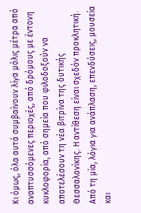Κι όμως, όλα αυτά συμβαίνουν λίγα μόλις μέτρα από αναπτυσσόμενες περιοχές, από δρόμους με έντονη κυκλοφορία, από σημεία που φιλοδοξούν να αποτελέσουν τη νέα βιτρίνα της δυτικής Θεσσαλονίκης. Η αντίθεση είναι σχεδόν προκλητική. Από τη μία, λόγια για ανάπλαση, επενδύσεις, μουσεία και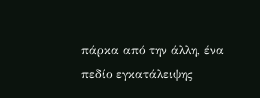πάρκα από την άλλη, ένα πεδίο εγκατάλειψης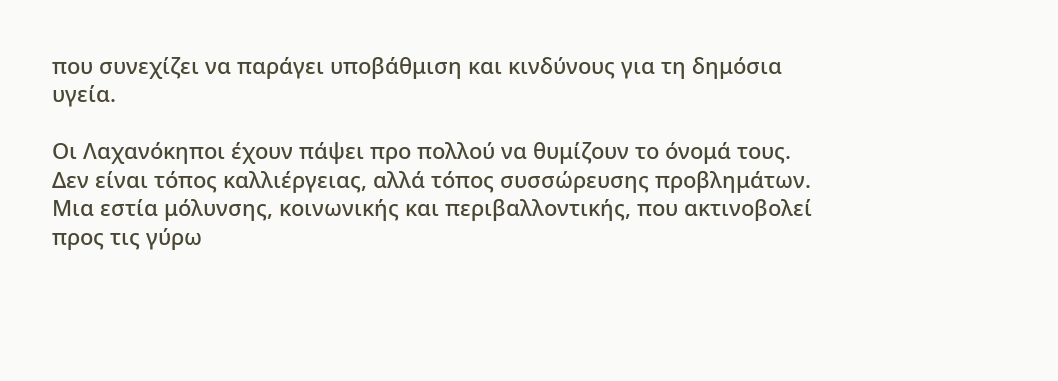που συνεχίζει να παράγει υποβάθμιση και κινδύνους για τη δημόσια υγεία.

Οι Λαχανόκηποι έχουν πάψει προ πολλού να θυμίζουν το όνομά τους. Δεν είναι τόπος καλλιέργειας, αλλά τόπος συσσώρευσης προβλημάτων. Μια εστία μόλυνσης, κοινωνικής και περιβαλλοντικής, που ακτινοβολεί προς τις γύρω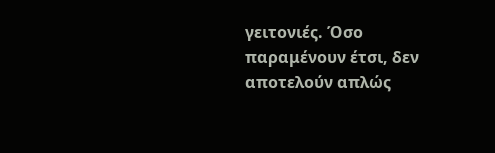γειτονιές. Όσο παραμένουν έτσι, δεν αποτελούν απλώς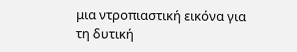μια ντροπιαστική εικόνα για τη δυτική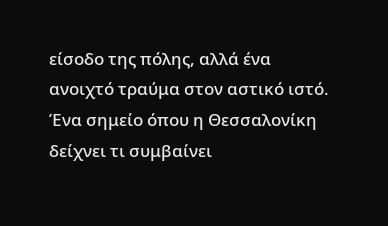είσοδο της πόλης, αλλά ένα ανοιχτό τραύμα στον αστικό ιστό. Ένα σημείο όπου η Θεσσαλονίκη δείχνει τι συμβαίνει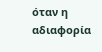όταν η αδιαφορία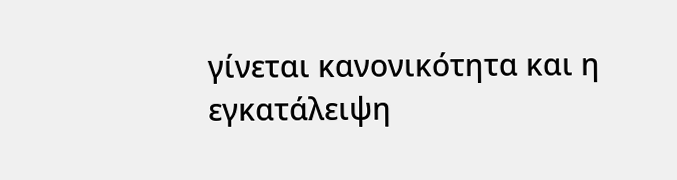γίνεται κανονικότητα και η εγκατάλειψη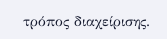τρόπος διαχείρισης.